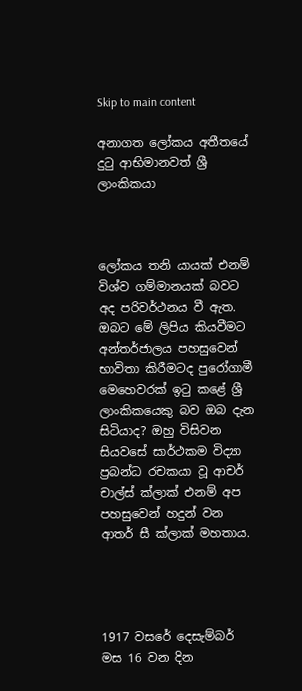Skip to main content

අනාගත ලෝකය අතීතයේ දුටු ආභිමානවත් ශ්‍රී ලාංකිකයා



ලෝකය තනි යායක් එනම් විශ්ව ගම්මානයක් බවට අද පරිවර්ථනය වී ඇත. ඔබට මේ ලිපිය කියවීමට අන්තර්ජාලය පහසුවෙන් භාවිතා කිරීමටද පුරෝගාමී මෙහෙවරක් ඉටු කළේ ශ්‍රී ලාංකිකයෙකු බව ඔබ දැන සිටියාද? ඔහු විසිවන සියවසේ සාර්ථකම විද්‍යා ප්‍රබන්ධ රචකයා වූ ආචර් චාල්ස් ක්ලාක් එනම් අප පහසුවෙන් හදුන් වන ආතර් සී ක්ලාක් මහතාය.




1917 වසරේ දෙසැම්බර් මස 16 වන දින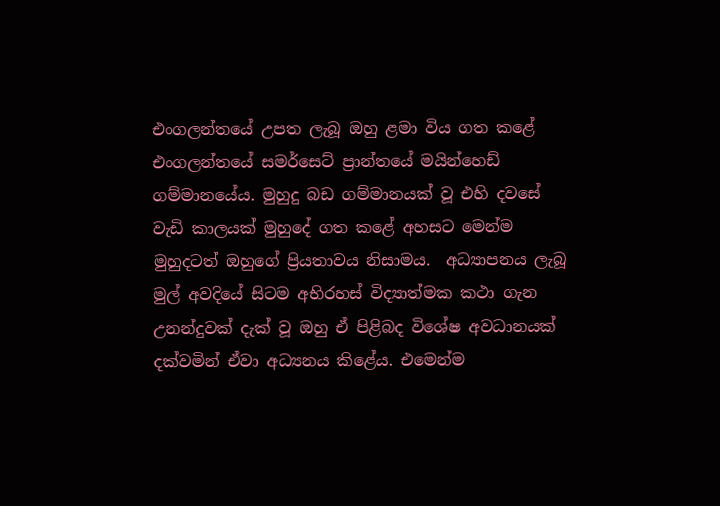එංගලන්තයේ උපත ලැබූ ඔහු ළමා විය ගත කළේ එංගලන්තයේ සමර්සෙට් ප්‍රාන්තයේ මයින්හෙඩ් ගම්මානයේය. මුහුදු බඩ ගම්මානයක් වූ එහි දවසේ වැඩි කාලයක් මුහුදේ ගත කළේ අහසට මෙන්ම මුහුදටත් ඔහුගේ ප්‍රියතාවය නිසාමය.  අධ්‍යාපනය ලැබූ මුල් අවදියේ සිටම අභිරහස් විද්‍යාත්මක කථා ගැන උනන්දුවක් දැක් වූ ඔහු ඒ පිළිබද විශේෂ අවධානයක් දක්වමින් ඒවා අධ්‍යනය කිළේය. එමෙන්ම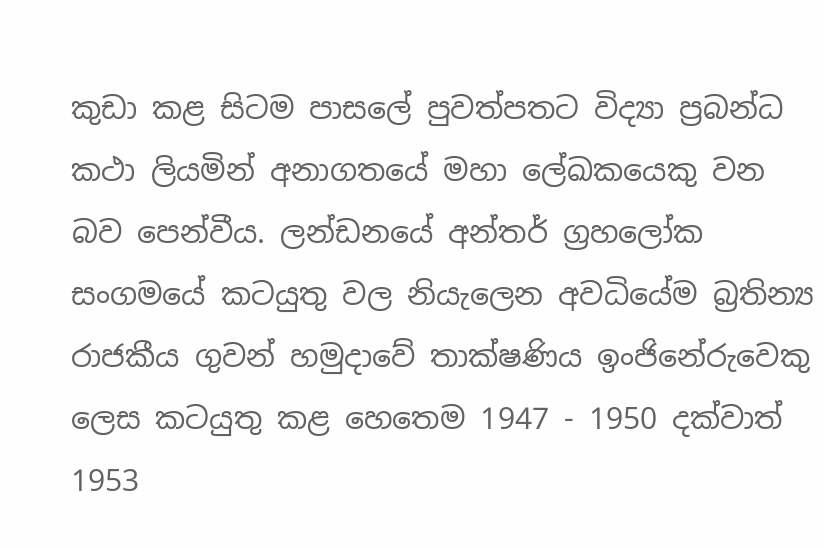කුඩා කළ සිටම පාසලේ පුවත්පතට විද්‍යා ප්‍රබන්ධ කථා ලියමින් අනාගතයේ මහා ලේඛකයෙකු වන බව පෙන්වීය. ලන්ඩනයේ අන්තර් ග්‍රහලෝක සංගමයේ කටයුතු වල නියැලෙන අවධියේම බ්‍රතින්‍ය රාජකීය ගුවන් හමුදාවේ තාක්ෂණිය ඉංජිනේරුවෙකු ලෙස කටයුතු කළ හෙතෙම 1947 - 1950 දක්වාත් 1953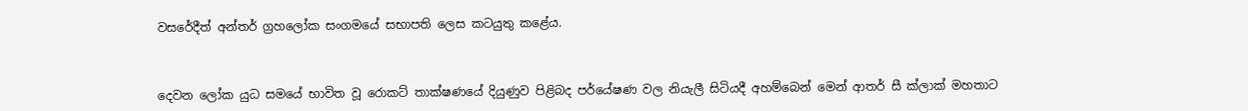වසරේදීත් අන්තර් ග්‍රහලෝක සංගමයේ සභාපති ලෙස කටයුතු කළේය.



දෙවන ලෝක යුධ සමයේ භාවිත වූ රොකට් තාක්ෂණයේ දියුණුව පිළිබද පර්යේෂණ වල නියැලී සිටියදී අහම්බෙන් මෙන් ආතර් සී ක්ලාක් මහතාට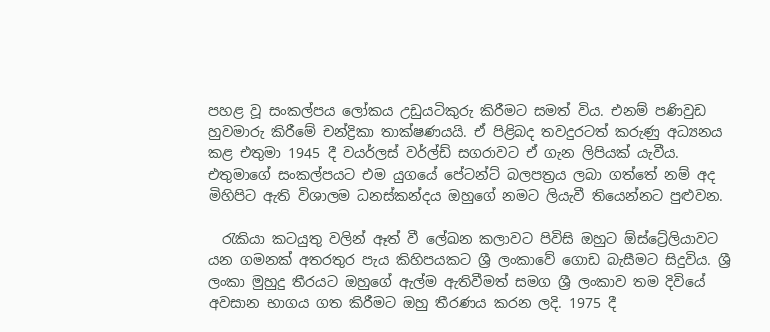පහළ වූ සංකල්පය ලෝකය උඩුයටිකුරු කිරීමට සමත් විය. එනම් පණිවුඩ හුවමාරු කිරීමේ චන්ද්‍රිකා තාක්ෂණයයි. ඒ පිළිබද තවදුරටත් කරුණු අධ්‍යනය කළ එතුමා 1945 දී වයර්ලස් වර්ල්ඩ් සගරාවට ඒ ගැන ලිපියක් යැවීය. එතුමාගේ සංකල්පයට එම යුගයේ පේටන්ට් බලපත්‍රය ලබා ගත්තේ නම් අද මිහිපිට ඇති විශාලම ධනස්කන්දය ඔහුගේ නමට ලියැවී තියෙන්නට පුළුවන.

  රැකියා කටයුතු වලින් ඈත් වී ලේඛන කලාවට පිවිසි ඔහුට ඕස්ට්‍රේලියාවට යන ගමනක් අතරතුර පැය කිහිපයකට ශ්‍රී ලංකාවේ ගොඩ බැසීමට සිදුවිය. ශ්‍රී ලංකා මුහුදු තීරයට ඔහුගේ ඇල්ම ඇතිවීමත් සමග ශ්‍රී ලංකාව තම දිවියේ අවසාන භාගය ගත කිරීමට ඔහු තීරණය කරන ලදි. 1975 දී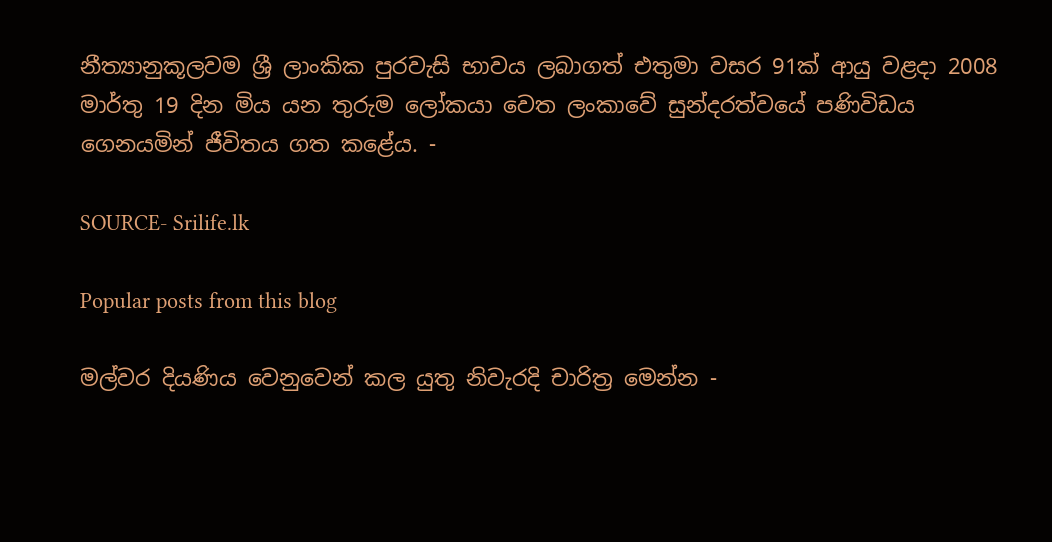නීත්‍යානුකූලවම ශ්‍රී ලාංකික පුරවැසි භාවය ලබාගත් එතුමා වසර 91ක් ආයු වළදා 2008 මාර්තු 19 දින මිය යන තුරුම ලෝකයා වෙත ලංකාවේ සුන්දරත්වයේ පණිවිඩය ගෙනයමින් ජීවිතය ගත කළේය. -

SOURCE- Srilife.lk

Popular posts from this blog

මල්වර දියණිය වෙනුවෙන් කල යුතු නිවැරදි චාරිත්‍ර මෙන්න -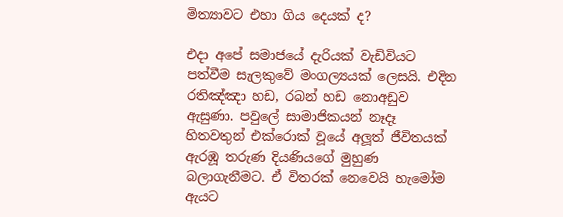මිත්‍යාවට එහා ගිය දෙයක් ද?

එදා අපේ සමාජයේ දැරියක් වැඩිවියට පත්වීම සැලකුවේ මංගල්‍යයක් ලෙසයි. එදින රතිඤ්ඤා හඩ, රබන් හඩ නොඅඩුව ඇසුණා. පවුලේ සාමාජිකයන් නෑදෑ හිතවතුන් එක්රොක් වූයේ අලූත් ජීවිතයක් ඇරඹූ තරුණ දියණියගේ මුහුණ බලාගැනීමට. ඒ විතරක් නෙවෙයි හැමෝම ඇයට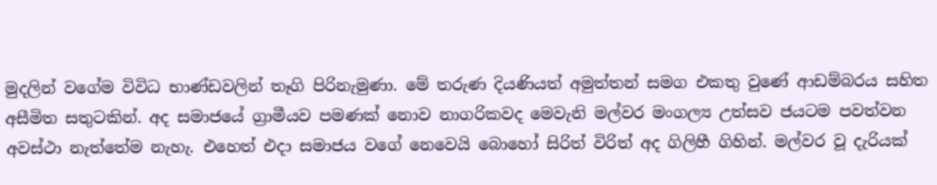මුදලින් වගේම විවිධ භාණ්ඩවලින් තෑගි පිරිනැමුණා. මේ තරුණ දියණියත් අමුත්තන් සමග එකතු වුණේ ආඩම්බරය සහිත අසීමිත සතුටකින්. අද සමාජයේ ග්‍රාමීයව පමණක් නොව නාගරිකවද මෙවැනි මල්වර මංගල්‍ය උත්සව ජයටම පවත්වන අවස්ථා නැත්තේම නැහැ. එහෙත් එදා සමාජය වගේ නෙවෙයි බොහෝ සිරිත් විරිත් අද ගිලිහී ගිහින්. මල්වර වූ දැරියක්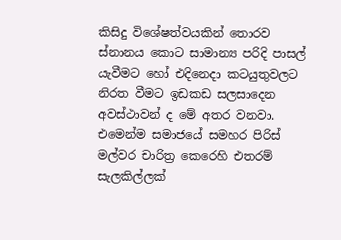කිසිදු විශේෂත්වයකින් තොරව ස්නානය කොට සාමාන්‍ය පරිදි පාසල් යැවීමට හෝ එදිනෙදා කටයුතුවලට නිරත වීමට ඉඩකඩ සලසාදෙන අවස්ථාවන් ද මේ අතර වනවා. එමෙන්ම සමාජයේ සමහර පිරිස් මල්වර චාරිත්‍ර කෙරෙහි එතරම් සැලකිල්ලක්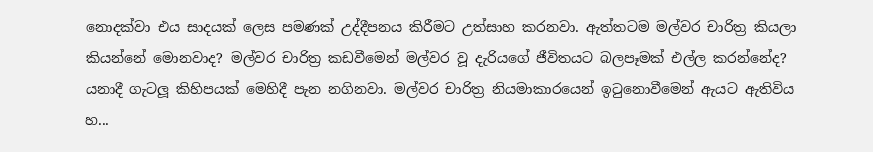නොදක්වා එය සාදයක් ලෙස පමණක් උද්දීපනය කිරීමට උත්සාහ කරනවා. ඇත්තටම මල්වර චාරිත්‍ර කියලා කියන්නේ මොනවාද? මල්වර චාරිත්‍ර කඩවීමෙන් මල්වර වූ දැරියගේ ජීවිතයට බලපෑමක් එල්ල කරන්නේද? යනාදී ගැටලූ කිහිපයක් මෙහිදී පැන නගිනවා. මල්වර චාරිත්‍ර නියමාකාරයෙන් ඉටුනොවීමෙන් ඇයට ඇතිවිය හ...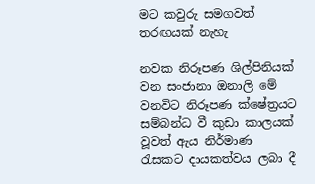මට කවුරු සමගවත් තරඟයක් නැහැ

නවක නිරූපණ ශිල්පිනියක් වන සංජානා ඔනාලි මේ වනවිට නිරූපණ ක්ෂේත්‍රයට සම්බන්ධ වී කුඩා කාලයක් වූවත් ඇය නිර්මාණ රැසකට දායකත්වය ලබා දී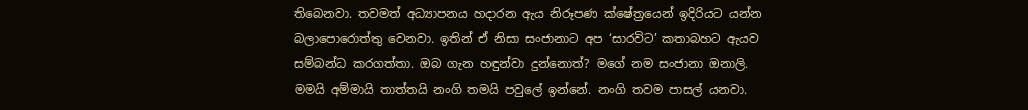තිබෙනවා. තවමත් අධ්‍යාපනය හදාරන ඇය නිරූපණ ක්ෂේත්‍රයෙන් ඉදිරියට යන්න බලාපොරොත්තු වෙනවා. ඉතින් ඒ නිසා සංජානාට අප ‘සාරවිට’ කතාබහට ඇයව සම්බන්ධ කරගත්තා. ඔබ ගැන හඳුන්වා දුන්නොත්? මගේ නම සංජානා ඔනාලි. මමයි අම්මායි තාත්තයි නංගි තමයි පවුලේ ඉන්නේ. නංගි තවම පාසල් යනවා.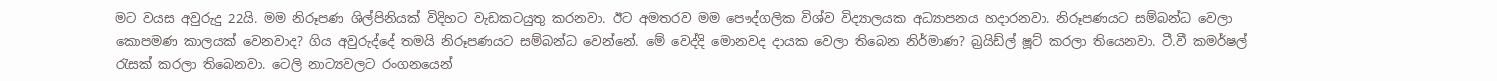මට වයස අවුරුදු 22යි. මම නිරූපණ ශිල්පිනියක් විදිහට වැඩකටයුතු කරනවා. ඊට අමතරව මම පෞද්ගලික විශ්ව විද්‍යාලයක අධ්‍යාපනය හදාරනවා. නිරූපණයට සම්බන්ධ වෙලා කොපමණ කාලයක් වෙනවාද? ගිය අවුරුද්දේ තමයි නිරූපණයට සම්බන්ධ වෙන්නේ. මේ වෙද්දි මොනවද දායක වෙලා තිබෙන නිර්මාණ? බ්‍රයිඩ්ල් ෂූට් කරලා තියෙනවා. ටී.වී කමර්ෂල් රැසක් කරලා තිබෙනවා. ටෙලි නාට්‍යවලට රංගනයෙන්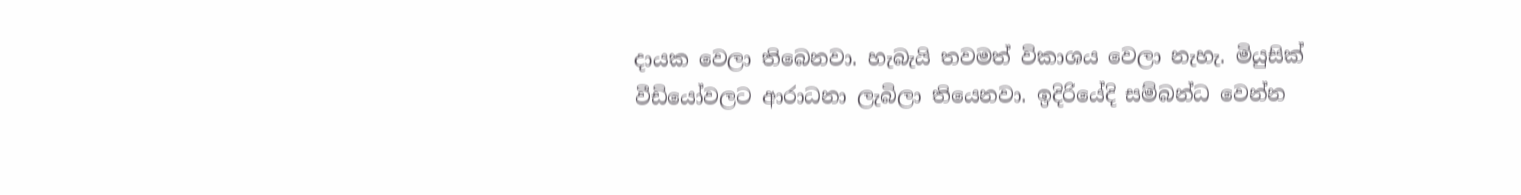දායක වෙලා තිබෙනවා. හැබැයි තවමත් විකාශය වෙලා නැහැ. මියුසික් වීඩියෝවලට ආරාධනා ලැබිලා තියෙනවා. ඉදිරියේදි සම්බන්ධ වෙන්න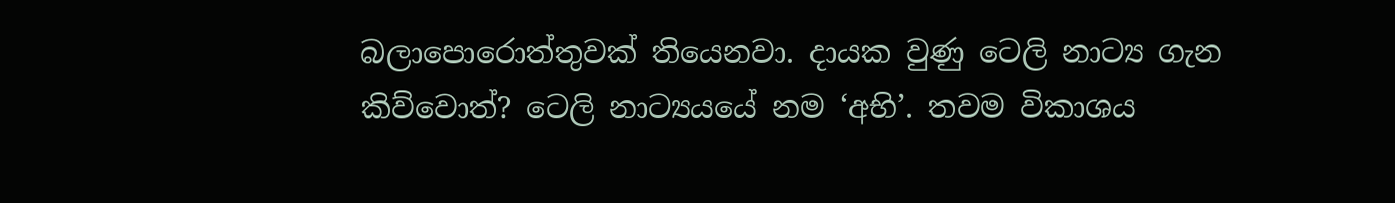බලාපොරොත්තුවක් තියෙනවා. දායක වුණු ටෙලි නාට්‍ය ගැන කිව්වොත්? ටෙලි නාට්‍යයයේ නම ‘අභි’. තවම විකාශය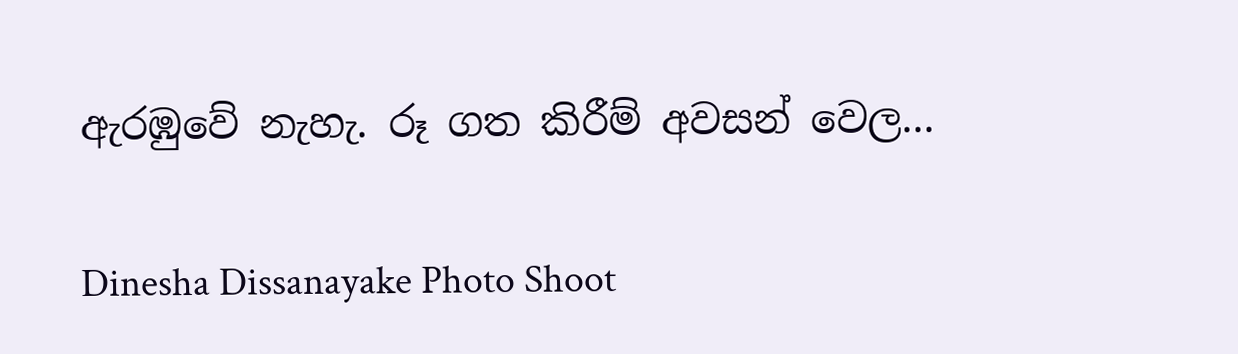ඇරඹුවේ නැහැ. රූ ගත කිරීම් අවසන් වෙල...

Dinesha Dissanayake Photo Shoot